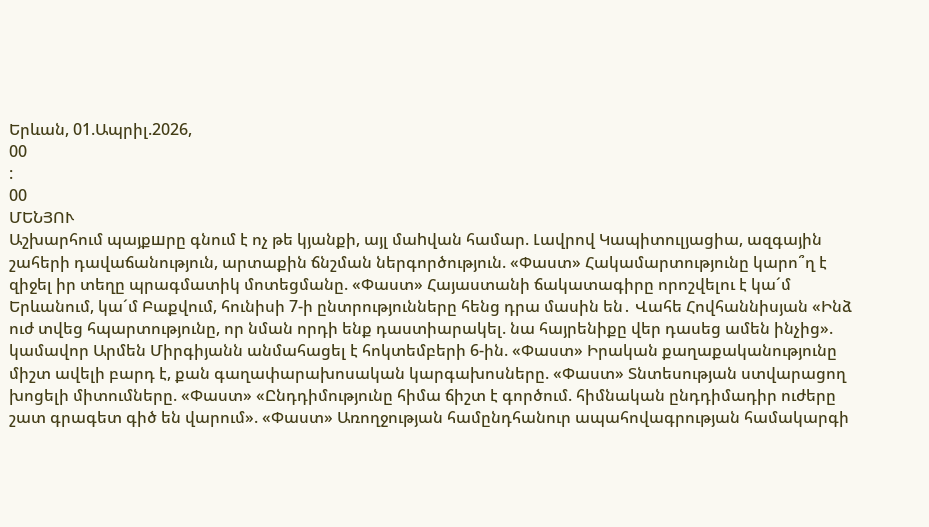Երևան, 01.Ապրիլ.2026,
00
:
00
ՄԵՆՅՈՒ
Աշխարհում պայքшրը գնում է ոչ թե կյանքի, այլ մաhվան համար. Լավրով Կապիտուլյացիա, ազգային շահերի դավաճանություն, արտաքին ճնշման ներգործություն. «Փաստ» Հակամարտությունը կարո՞ղ է զիջել իր տեղը պրագմատիկ մոտեցմանը. «Փաստ» Հայաստանի ճակատագիրը որոշվելու է կա´մ Երևանում, կա´մ Բաքվում, հունիսի 7-ի ընտրությունները հենց դրա մասին են․ Վահե Հովհաննիսյան «Ինձ ուժ տվեց հպարտությունը, որ նման որդի ենք դաստիարակել. նա հայրենիքը վեր դասեց ամեն ինչից». կամավոր Արմեն Միրգիյանն անմահացել է հոկտեմբերի 6-ին. «Փաստ» Իրական քաղաքականությունը միշտ ավելի բարդ է, քան գաղափարախոսական կարգախոսները. «Փաստ» Տնտեսության ստվարացող խոցելի միտումները. «Փաստ» «Ընդդիմությունը հիմա ճիշտ է գործում. հիմնական ընդդիմադիր ուժերը շատ գրագետ գիծ են վարում». «Փաստ» Առողջության համընդհանուր ապահովագրության համակարգի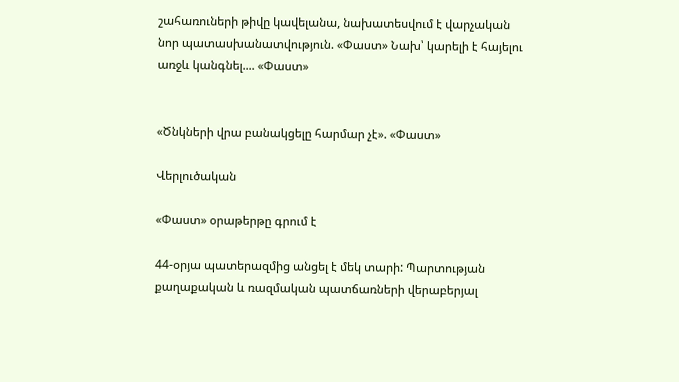շահառուների թիվը կավելանա, նախատեսվում է վարչական նոր պատասխանատվություն. «Փաստ» Նախ՝ կարելի է հայելու առջև կանգնել.... «Փաստ»


«Ծնկների վրա բանակցելը հարմար չէ». «Փաստ»

Վերլուծական

«Փաստ» օրաթերթը գրում է

44-օրյա պատերազմից անցել է մեկ տարի: Պարտության քաղաքական և ռազմական պատճառների վերաբերյալ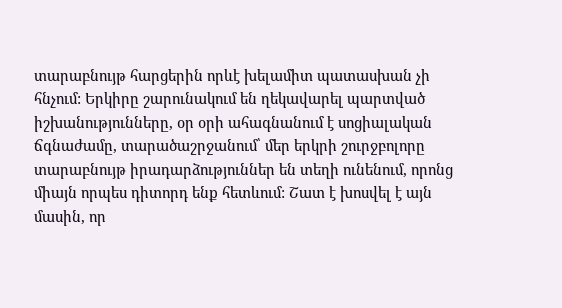տարաբնույթ հարցերին որևէ խելամիտ պատասխան չի հնչում: Երկիրը շարունակում են ղեկավարել պարտված իշխանությունները, օր օրի ահագնանում է սոցիալական ճգնաժամը, տարածաշրջանում՝ մեր երկրի շուրջբոլորը տարաբնույթ իրադարձություններ են տեղի ունենում, որոնց միայն որպես դիտորդ ենք հետևում: Շատ է խոսվել է այն մասին, որ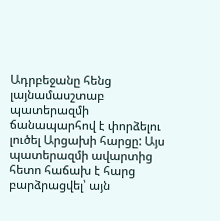Ադրբեջանը հենց լայնամասշտաբ պատերազմի ճանապարհով է փորձելու լուծել Արցախի հարցը: Այս պատերազմի ավարտից հետո հաճախ է հարց բարձրացվել՝ այն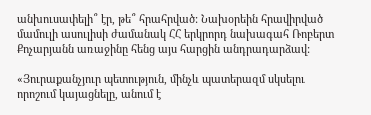անխուսափելի՞ էր, թե՞ հրահրված: Նախօրեին հրավիրված մամուլի ասուլիսի ժամանակ ՀՀ երկրորդ նախագահ Ռոբերտ Քոչարյանն առաջինը հենց այս հարցին անդրադարձավ:

«Յուրաքանչյուր պետություն, մինչև պատերազմ սկսելու որոշում կայացնելը, անում է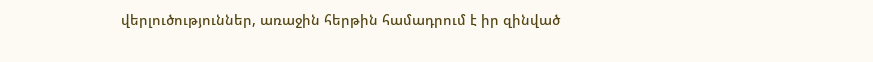վերլուծություններ, առաջին հերթին համադրում է իր զինված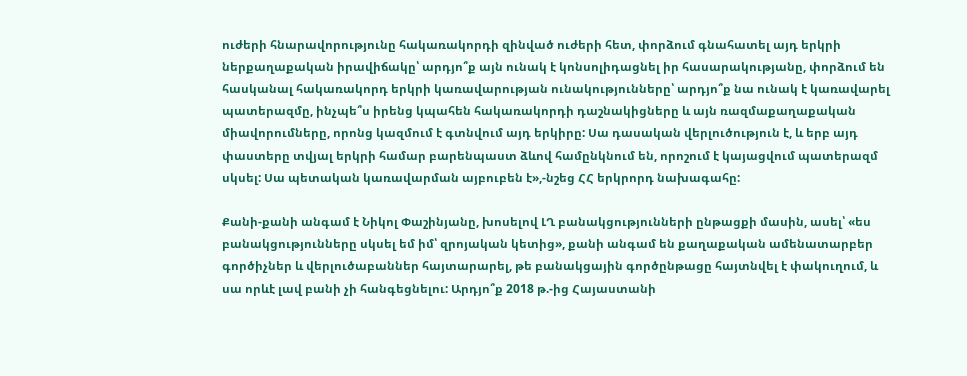ուժերի հնարավորությունը հակառակորդի զինված ուժերի հետ, փորձում գնահատել այդ երկրի ներքաղաքական իրավիճակը՝ արդյո՞ք այն ունակ է կոնսոլիդացնել իր հասարակությանը, փորձում են հասկանալ հակառակորդ երկրի կառավարության ունակությունները՝ արդյո՞ք նա ունակ է կառավարել պատերազմը, ինչպե՞ս իրենց կպահեն հակառակորդի դաշնակիցները և այն ռազմաքաղաքական միավորումները, որոնց կազմում է գտնվում այդ երկիրը: Սա դասական վերլուծություն է, և երբ այդ փաստերը տվյալ երկրի համար բարենպաստ ձևով համընկնում են, որոշում է կայացվում պատերազմ սկսել: Սա պետական կառավարման այբուբեն է»,-նշեց ՀՀ երկրորդ նախագահը:

Քանի-քանի անգամ է Նիկոլ Փաշինյանը, խոսելով ԼՂ բանակցությունների ընթացքի մասին, ասել՝ «ես բանակցությունները սկսել եմ իմ՝ զրոյական կետից», քանի անգամ են քաղաքական ամենատարբեր գործիչներ և վերլուծաբաններ հայտարարել, թե բանակցային գործընթացը հայտնվել է փակուղում, և սա որևէ լավ բանի չի հանգեցնելու: Արդյո՞ք 2018 թ.-ից Հայաստանի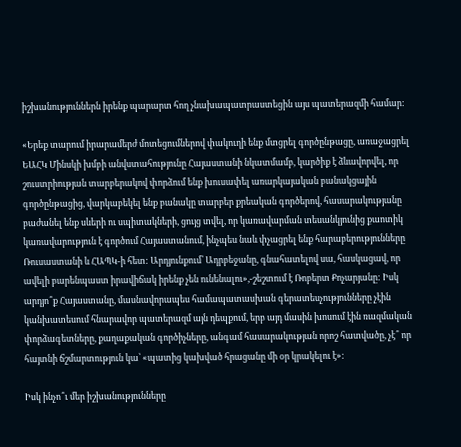իշխանություններն իրենք պարարտ հող չնախապատրաստեցին այս պատերազմի համար:

«Երեք տարում իրարամերժ մոտեցումներով փակուղի ենք մտցրել գործընթացը, առաջացրել ԵԱՀԿ Մինսկի խմբի անվստահությունը Հայաստանի նկատմամբ, կարծիք է ձևավորվել, որ շուստրիության տարբերակով փորձում ենք խուսափել առարկայական բանակցային գործընթացից, վարկաբեկել ենք բանակը տարբեր քրեական գործերով, հասարակությանը բաժանել ենք սևերի ու սպիտակների, ցույց տվել, որ կառավարման տեսանկյունից քաոտիկ կառավարություն է գործում Հայաստանում, ինչպես նաև փչացրել ենք հարաբերությունները Ռուսաստանի և ՀԱՊԿ-ի հետ: Արդյունքում՝ Ադրբեջանը, գնահատելով սա, հասկացավ, որ ավելի բարենպաստ իրավիճակ իրենք չեն ունենալու»,-շեշտում է Ռոբերտ Քոչարյանը: Իսկ արդյո՞ք Հայաստանը, մասնավորապես համապատասխան գերատեսչությունները չէին կանխատեսում հնարավոր պատերազմ այն դեպքում, երբ այդ մասին խոսում էին ռազմական փորձագետները, քաղաքական գործիչները, անգամ հասարակության որոշ հատվածը, չէ՞ որ հայտնի ճշմարտություն կա՝ «պատից կախված հրացանը մի օր կրակելու է»:

Իսկ ինչո՞ւ մեր իշխանությունները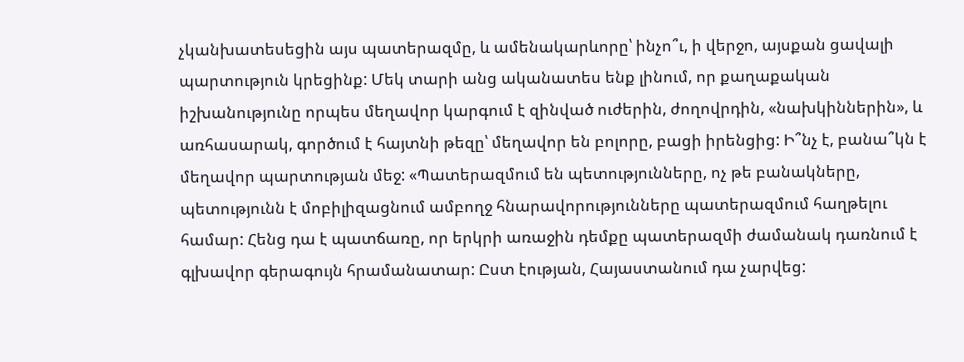չկանխատեսեցին այս պատերազմը, և ամենակարևորը՝ ինչո՞ւ, ի վերջո, այսքան ցավալի պարտություն կրեցինք: Մեկ տարի անց ականատես ենք լինում, որ քաղաքական իշխանությունը որպես մեղավոր կարգում է զինված ուժերին, ժողովրդին, «նախկիններին», և առհասարակ, գործում է հայտնի թեզը՝ մեղավոր են բոլորը, բացի իրենցից: Ի՞նչ է, բանա՞կն է մեղավոր պարտության մեջ: «Պատերազմում են պետությունները, ոչ թե բանակները, պետությունն է մոբիլիզացնում ամբողջ հնարավորությունները պատերազմում հաղթելու համար: Հենց դա է պատճառը, որ երկրի առաջին դեմքը պատերազմի ժամանակ դառնում է գլխավոր գերագույն հրամանատար: Ըստ էության, Հայաստանում դա չարվեց: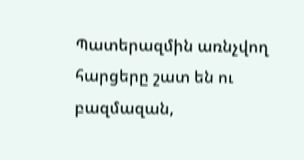Պատերազմին առնչվող հարցերը շատ են ու բազմազան,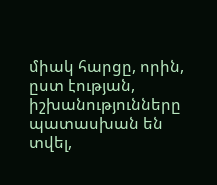միակ հարցը, որին, ըստ էության, իշխանությունները պատասխան են տվել,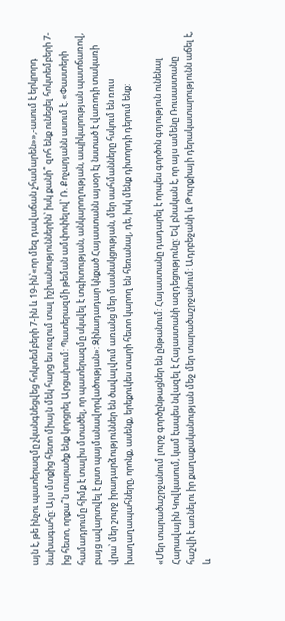այն է, թե ինչու պատերազմը չկանգնեցվեց հոկտեմբերի 7-ին և 19-ին՝«որ մեզ դավաճան չհամարեն»»,-ասում է երկրորդ նախագահը: Այս մտքից հետո միայն մեկ հարց ես ուզում տալ իշխանություններին՝ իսկ քանի՞ զոհ ենք ունեցել հոկտեմբերի 7-ից հետո, որքա՞ն տարածք ենք կորցրել Արցախում: Պատերազմի թեման ամփոփելով՝ Ռ. Քոչարյանն ասում է. «Փաստերի համադրումը հիմք է տալիս մտածել, որ պատերազմը սկսվել է տգիտության, անկարողության, ապիկարության պատճառով, բայց ավարտվել է ըստ պայմանավորվածության»: Զինադադար կնքած Հայաստանն այսօր էլ նստած է վառոդի տակառի վրա՝ մեր շուրջ իրադարձություններ են ծավալվում առանց մեր մասնակցության, մեր սահմանները հսկում են ռուս խաղաղապահները, որոնք, ասենք, երեքուկես տարի հետո կարող են հեռանալ, դե, իսկ մենք դիտորդի դերում ենք:

«Մեր տարածաշրջանում լուրջ գործընթացներ են ընթանում: Հայաստանը դադարել է որպես գործոն գոյություն ունենալ Հարավային Կովկասում, կամ էապես նվազել է Հայաստանի ազդեցությունը: Եվ բնական է, որ այս ամենը Ռուսաստանը հաշվի է առնելու իր քաղաքականության մեջ մեր տարածաշրջանում: Ադրբեջանի և Թուրքիայի դերակատարությունն աճել է, և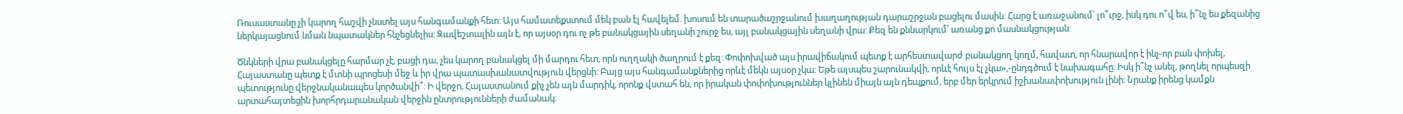Ռուսաստանը չի կարող հաշվի չնստել այս հանգամանքի հետ: Այս համատեքստում մեկ բան էլ հավելեմ. խոսում են տարածաշրջանում խաղաղության դարաշրջան բացելու մասին: Հարց է առաջանում՝ լո՞ւրջ, իսկ դու ո՞վ ես, ի՞նչ ես քեզանից ներկայացնում նման նպատակներ հնչեցնելիս: Զավեշտալին այն է, որ այսօր դու ոչ թե բանակցային սեղանի շուրջ ես, այլ բանակցային սեղանի վրա: Քեզ են քննարկում՝ առանց քո մասնակցության:

Ծնկների վրա բանակցելը հարմար չէ, բացի դա, չես կարող բանակցել մի մարդու հետ, որն ուղղակի ծաղրում է քեզ: Փոփոխված այս իրավիճակում պետք է արհեստավարժ բանակցող կողմ, հավատ, որ հնարավոր է ինչ-որ բան փոխել, Հայաստանը պետք է մտնի պրոցեսի մեջ և իր վրա պատասխանատվություն վերցնի: Բայց այս հանգամանքներից որևէ մեկն այսօր չկա: Եթե այսպես շարունակվի, որևէ հույս էլ չկա»,-ընդգծում է նախագահը: Իսկ ի՞նչ անել, թողնել որպեսզի պետությունը վերջնականապես կործանվի՞: Ի վերջո, Հայաստանում քիչ չեն այն մարդիկ, որոնք վստահ են, որ իրական փոփոխություններ կլինեն միայն այն դեպքում, երբ մեր երկրում իշխանափոխություն լինի: Նրանք իրենց կամքն արտահայտեցին խորհրդարանական վերջին ընտրությունների ժամանակ: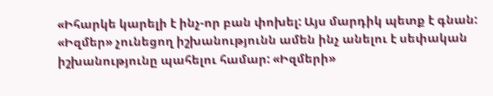«Իհարկե կարելի է ինչ-որ բան փոխել: Այս մարդիկ պետք է գնան: «Իզմեր» չունեցող իշխանությունն ամեն ինչ անելու է սեփական իշխանությունը պահելու համար: «Իզմերի»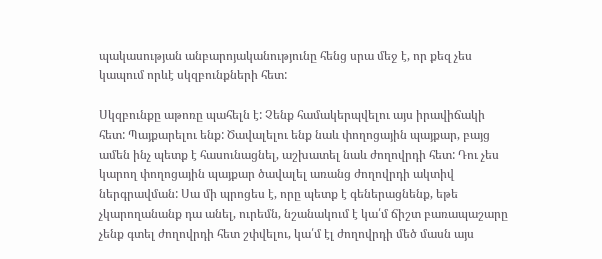պակասության անբարոյականությունը հենց սրա մեջ է, որ քեզ չես կապում որևէ սկզբունքների հետ:

Սկզբունքը աթոռը պահելն է: Չենք համակերպվելու այս իրավիճակի հետ: Պայքարելու ենք: Ծավալելու ենք նաև փողոցային պայքար, բայց ամեն ինչ պետք է հասունացնել, աշխատել նաև ժողովրդի հետ: Դու չես կարող փողոցային պայքար ծավալել առանց ժողովրդի ակտիվ ներգրավման: Սա մի պրոցես է, որը պետք է գեներացնենք, եթե չկարողանանք դա անել, ուրեմն, նշանակում է կա՛մ ճիշտ բառապաշարը չենք գտել ժողովրդի հետ շփվելու, կա՛մ էլ ժողովրդի մեծ մասն այս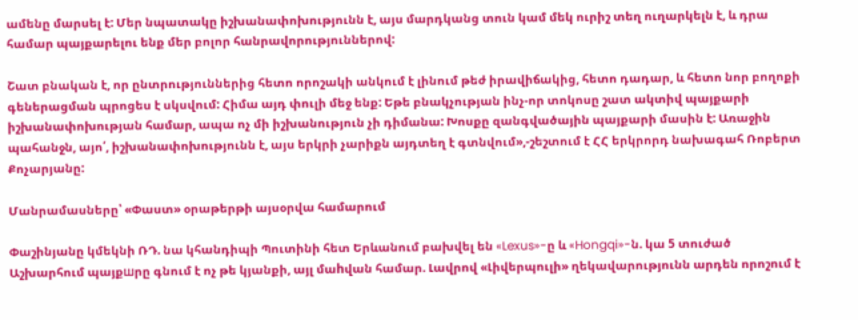ամենը մարսել է: Մեր նպատակը իշխանափոխությունն է, այս մարդկանց տուն կամ մեկ ուրիշ տեղ ուղարկելն է, և դրա համար պայքարելու ենք մեր բոլոր հանրավորություններով:

Շատ բնական է, որ ընտրություններից հետո որոշակի անկում է լինում թեժ իրավիճակից, հետո դադար, և հետո նոր բողոքի գեներացման պրոցես է սկսվում: Հիմա այդ փուլի մեջ ենք: Եթե բնակչության ինչ-որ տոկոսը շատ ակտիվ պայքարի իշխանափոխության համար, ապա ոչ մի իշխանություն չի դիմանա: Խոսքը զանգվածային պայքարի մասին է: Առաջին պահանջն, այո՛, իշխանափոխությունն է, այս երկրի չարիքն այդտեղ է գտնվում»,-շեշտում է ՀՀ երկրորդ նախագահ Ռոբերտ Քոչարյանը:

Մանրամասները՝ «Փաստ» օրաթերթի այսօրվա համարում

Փաշինյանը կմեկնի ՌԴ. նա կհանդիպի Պուտինի հետ Երևանում բախվել են «Lexus»-ը և «Hongqi»-ն. կա 5 տուժած Աշխարհում պայքшրը գնում է ոչ թե կյանքի, այլ մաhվան համար. Լավրով «Լիվերպուլի» ղեկավարությունն արդեն որոշում է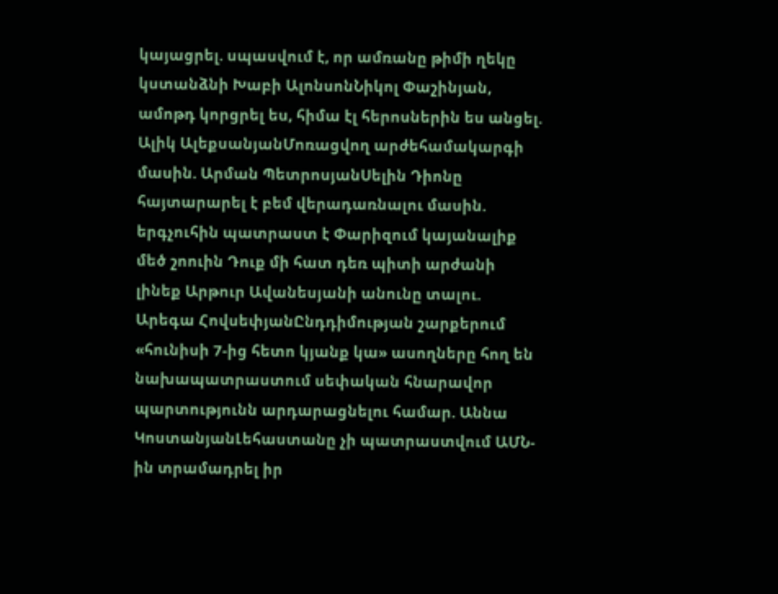կայացրել. սպասվում է, որ ամռանը թիմի ղեկը կստանձնի Խաբի ԱլոնսոնՆիկոլ Փաշինյան, ամոթդ կորցրել ես, հիմա էլ հերոսներին ես անցել. Ալիկ ԱլեքսանյանՄոռացվող արժեհամակարգի մասին. Արման ՊետրոսյանՍելին Դիոնը հայտարարել է բեմ վերադառնալու մասին. երգչուհին պատրաստ է Փարիզում կայանալիք մեծ շոուին Դուք մի հատ դեռ պիտի արժանի լինեք Արթուր Ավանեսյանի անունը տալու. Արեգա ՀովսեփյանԸնդդիմության շարքերում «հունիսի 7-ից հետո կյանք կա» ասողները հող են նախապատրաստում սեփական հնարավոր պարտությունն արդարացնելու համար. Աննա ԿոստանյանԼեհաստանը չի պատրաստվում ԱՄՆ-ին տրամադրել իր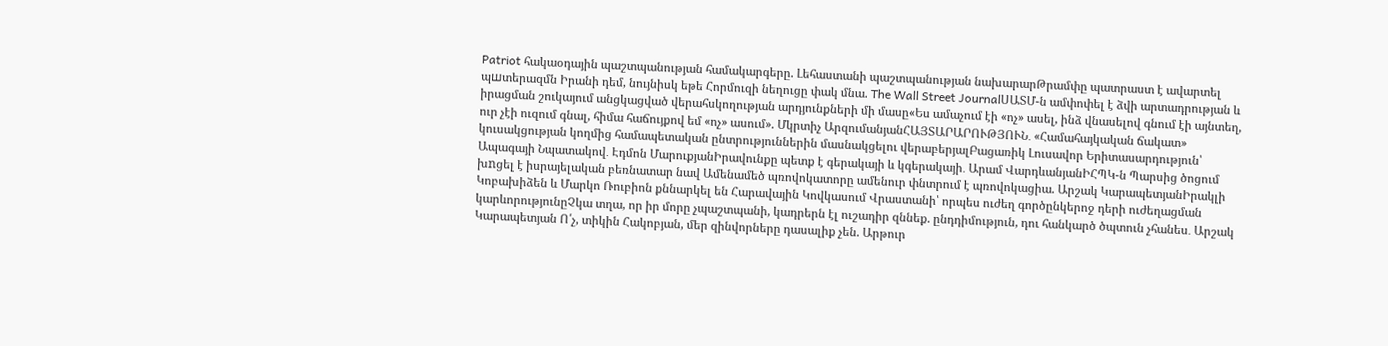Patriot հակաօդային պաշտպանության համակարգերը. Լեհաստանի պաշտպանության նախարարԹրամփը պատրաստ է ավարտել պшտերազմն Իրանի դեմ, նույնիսկ եթե Հորմուզի նեղուցը փակ մնա. The Wall Street JournalՍԱՏՄ-ն ամփոփել է ձվի արտադրության և իրացման շուկայում անցկացված վերահսկողության արդյունքների մի մասը«Ես ամաչում էի «ոչ» ասել, ինձ վնասելով գնում էի այնտեղ, ուր չէի ուզում գնալ, հիմա հաճույքով եմ «ոչ» ասում». Մկրտիչ ԱրզումանյանՀԱՅՏԱՐԱՐՈՒԹՅՈՒՆ․ «Համահայկական ճակատ» կուսակցության կողմից համապետական ընտրություններին մասնակցելու վերաբերյալԲացառիկ Լուսավոր Երիտասարդություն՝ Ապագայի Նպատակով․ Էդմոն ՄարուքյանԻրավունքը պետք է գերակայի և կգերակայի․ Արամ ՎարդևանյանԻՀՊԿ-ն Պարսից ծոցում խnցել է իսրայելական բեռնատար նավ Ամենամեծ պռովոկատորը ամենուր փնտրում է պռովոկացիա. Արշակ ԿարապետյանԻրակլի Կոբախիձեն և Մարկո Ռուբիոն քննարկել են Հարավային Կովկասում Վրաստանի՝ որպես ուժեղ գործընկերոջ դերի ուժեղացման կարևորությունըՉկա տղա, որ իր մորը չպաշտպանի, կադրերն էլ ուշադիր զննեք. ընդդիմություն, դու հանկարծ ծպտուն չհանես․ Արշակ Կարապետյան Ո՛չ, տիկին Հակոբյան, մեր զինվորները դասալիք չեն. Արթուր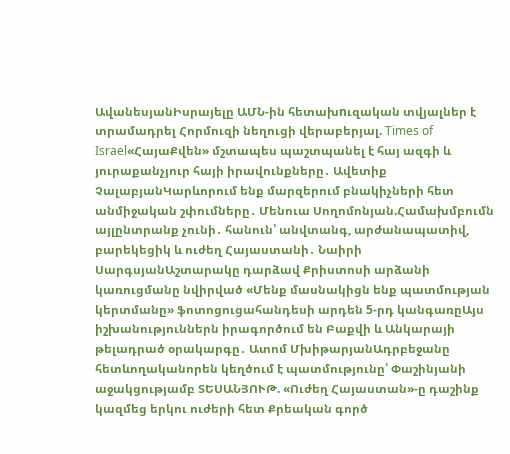ԱվանեսյանԻսրայելը ԱՄՆ-ին հետախnւզական տվյալներ է տրամադրել Հորմուզի նեղուցի վերաբերյալ. Times of Israel«ՀայաՔվեն» մշտապես պաշտպանել է հայ ազգի և յուրաքանչյուր հայի իրավունքները․ Ավետիք ՉալաբյանԿարևորում ենք մարզերում բնակիչների հետ անմիջական շփումները․ Մենուա Սողոմոնյան.Համախմբումն այլընտրանք չունի․ հանուն՝ անվտանգ, արժանապատիվ, բարեկեցիկ և ուժեղ Հայաստանի․ Նաիրի ՍարգսյանԱշտարակը դարձավ Քրիստոսի արձանի կառուցմանը նվիրված «Մենք մասնակիցն ենք պատմության կերտմանը» ֆոտոցուցահանդեսի արդեն 5-րդ կանգառըԱյս իշխանություններն իրագործում են Բաքվի և Անկարայի թելադրած օրակարգը․ Ատոմ ՄխիթարյանԱդրբեջանը հետևողականորեն կեղծում է պատմությունը՝ Փաշինյանի աջակցությամբ ՏԵՍԱՆՅՈՒԹ. «Ուժեղ Հայաստան»-ը դաշինք կազմեց երկու ուժերի հետ Քրեական գործ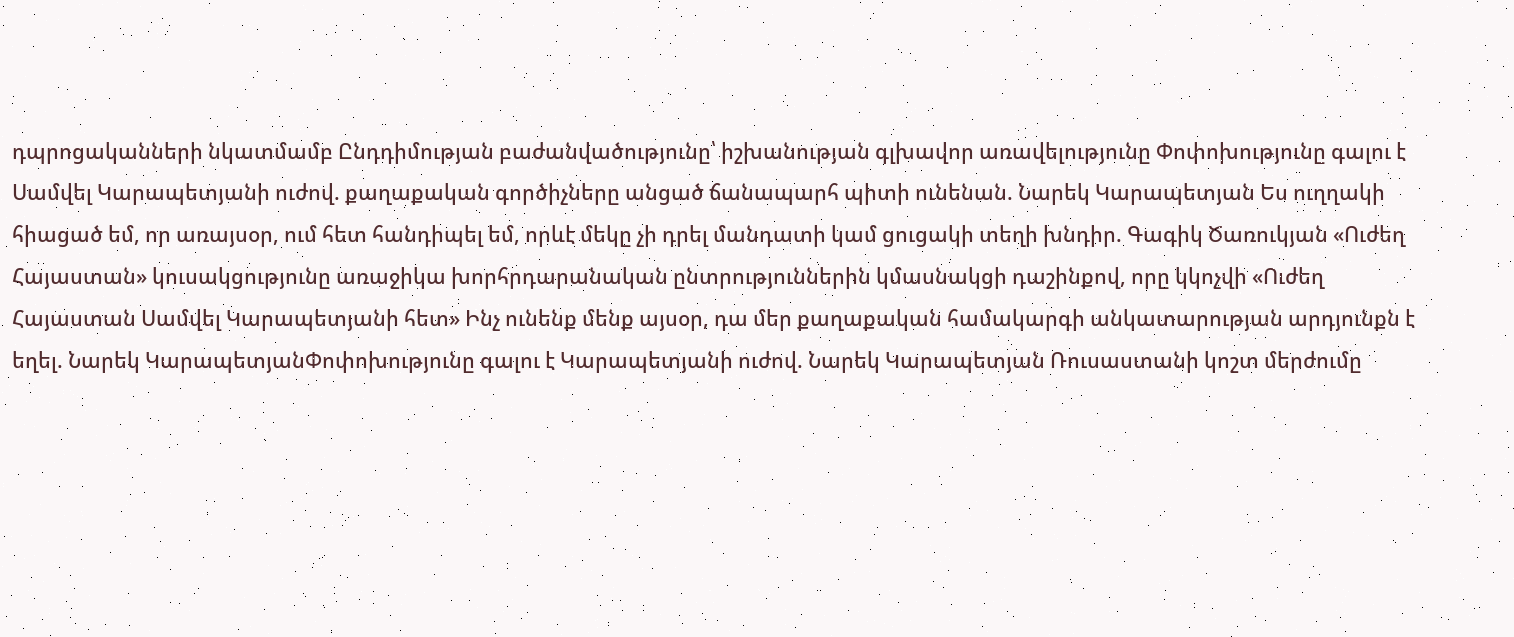դպրոցականների նկատմամբ Ընդդիմության բաժանվածությունը՝ իշխանության գլխավոր առավելությունը Փոփոխությունը գալու է Սամվել Կարապետյանի ուժով. քաղաքական գործիչները անցած ճանապարհ պիտի ունենան. Նարեկ Կարապետյան Ես ուղղակի հիացած եմ, որ առայսօր, ում հետ հանդիպել եմ, որևէ մեկը չի դրել մանդատի կամ ցուցակի տեղի խնդիր. Գագիկ Ծառուկյան «Ուժեղ Հայաստան» կուսակցությունը առաջիկա խորհրդարանական ընտրություններին կմասնակցի դաշինքով, որը կկոչվի «Ուժեղ Հայաստան Սամվել Կարապետյանի հետ» Ինչ ունենք մենք այսօր, դա մեր քաղաքական համակարգի անկատարության արդյունքն է եղել. Նարեկ ԿարապետյանՓոփոխությունը գալու է Կարապետյանի ուժով. Նարեկ Կարապետյան Ռուսաստանի կոշտ մերժումը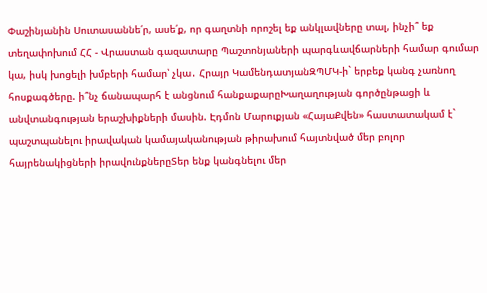Փաշինյանին Սուտասաննե՛ր, ասե՛ք, որ գաղտնի որոշել եք անկլավները տալ, ինչի՞ եք տեղափոխում ՀՀ - Վրաստան գազատարը Պաշտոնյաների պարգևավճարների համար գումար կա, իսկ խոցելի խմբերի համար՝ չկա․ Հրայր ԿամենդատյանԶՊՄԿ-ի` երբեք կանգ չառնող հոսքագծերը. ի՞նչ ճանապարհ է անցնում հանքաքարըԽաղաղության գործընթացի և անվտանգության երաշխիքների մասին. Էդմոն Մարուքյան «ՀայաՔվեն» հաստատակամ է` պաշտպանելու իրավական կամայականության թիրախում հայտնված մեր բոլոր հայրենակիցների իրավունքներըՏեր ենք կանգնելու մեր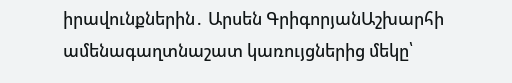իրավունքներին․ Արսեն ԳրիգորյանԱշխարհի ամենագաղտնաշատ կառույցներից մեկը՝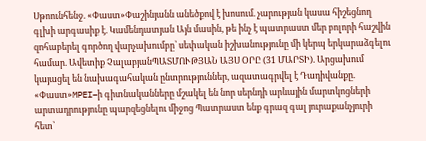Սթոունհենջ. «Փաստ»Փաշինյանն անեծքով է խոսում. չարության կասա հիշեցնող գլխի արգասիք է. Կամենդատյան Այն մասին, թե ինչ է պատրաստ մեր բոլորի հաշվին զոհաբերել գործող վարչախումբը՝ սեփական իշխանությունը մի կերպ երկարաձգելու համար. Ավետիք ՉալաբյանՊԱՏՄՈՒԹՅԱՆ ԱՅՍ ՕՐԸ (31 ՄԱՐՏԻ). Արցախում կայացել են նախագահական ընտրություններ, ազատագրվել է Դադիվանքը. «Փաստ»MPEI–ի գիտնականները մշակել են նոր սերնդի արևային մարտկոցների արտադրությունը պարզեցնելու միջոց Պատրաստ ենք գրազ գալ յուրաքանչյուրի հետ՝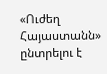«Ուժեղ Հայաստանն» ընտրելու է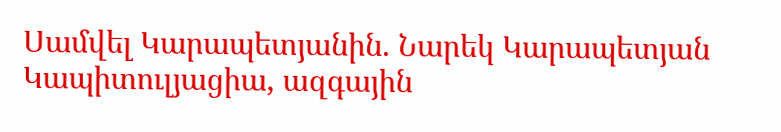Սամվել Կարապետյանին. Նարեկ Կարապետյան Կապիտուլյացիա, ազգային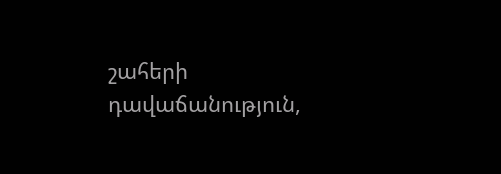շահերի դավաճանություն,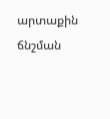արտաքին ճնշման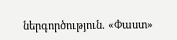ներգործություն. «Փաստ»